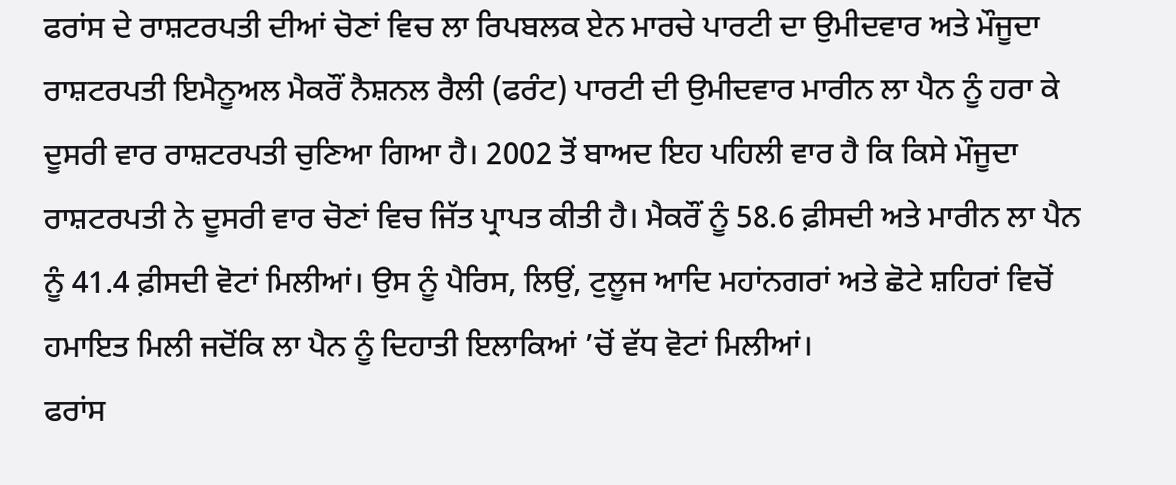ਫਰਾਂਸ ਦੇ ਰਾਸ਼ਟਰਪਤੀ ਦੀਆਂ ਚੋਣਾਂ ਵਿਚ ਲਾ ਰਿਪਬਲਕ ਏਨ ਮਾਰਚੇ ਪਾਰਟੀ ਦਾ ਉਮੀਦਵਾਰ ਅਤੇ ਮੌਜੂਦਾ ਰਾਸ਼ਟਰਪਤੀ ਇਮੈਨੂਅਲ ਮੈਕਰੌਂ ਨੈਸ਼ਨਲ ਰੈਲੀ (ਫਰੰਟ) ਪਾਰਟੀ ਦੀ ਉਮੀਦਵਾਰ ਮਾਰੀਨ ਲਾ ਪੈਨ ਨੂੰ ਹਰਾ ਕੇ ਦੂਸਰੀ ਵਾਰ ਰਾਸ਼ਟਰਪਤੀ ਚੁਣਿਆ ਗਿਆ ਹੈ। 2002 ਤੋਂ ਬਾਅਦ ਇਹ ਪਹਿਲੀ ਵਾਰ ਹੈ ਕਿ ਕਿਸੇ ਮੌਜੂਦਾ
ਰਾਸ਼ਟਰਪਤੀ ਨੇ ਦੂਸਰੀ ਵਾਰ ਚੋਣਾਂ ਵਿਚ ਜਿੱਤ ਪ੍ਰਾਪਤ ਕੀਤੀ ਹੈ। ਮੈਕਰੌਂ ਨੂੰ 58.6 ਫ਼ੀਸਦੀ ਅਤੇ ਮਾਰੀਨ ਲਾ ਪੈਨ ਨੂੰ 41.4 ਫ਼ੀਸਦੀ ਵੋਟਾਂ ਮਿਲੀਆਂ। ਉਸ ਨੂੰ ਪੈਰਿਸ, ਲਿਉਂ, ਟੁਲੂਜ ਆਦਿ ਮਹਾਂਨਗਰਾਂ ਅਤੇ ਛੋਟੇ ਸ਼ਹਿਰਾਂ ਵਿਚੋਂ ਹਮਾਇਤ ਮਿਲੀ ਜਦੋਂਕਿ ਲਾ ਪੈਨ ਨੂੰ ਦਿਹਾਤੀ ਇਲਾਕਿਆਂ ’ਚੋਂ ਵੱਧ ਵੋਟਾਂ ਮਿਲੀਆਂ।
ਫਰਾਂਸ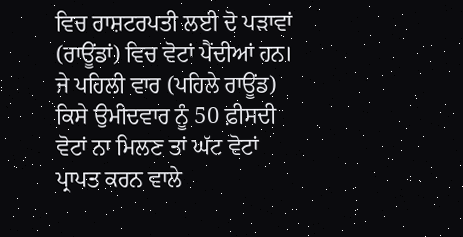ਵਿਚ ਰਾਸ਼ਟਰਪਤੀ ਲਈ ਦੋ ਪੜਾਵਾਂ (ਰਾਊਂਡਾਂ) ਵਿਚ ਵੋਟਾਂ ਪੈਂਦੀਆਂ ਹਨ। ਜੇ ਪਹਿਲੀ ਵਾਰ (ਪਹਿਲੇ ਰਾਊਂਡ) ਕਿਸੇ ਉਮੀਦਵਾਰ ਨੂੰ 50 ਫ਼ੀਸਦੀ ਵੋਟਾਂ ਨਾ ਮਿਲਣ ਤਾਂ ਘੱਟ ਵੋਟਾਂ ਪ੍ਰਾਪਤ ਕਰਨ ਵਾਲੇ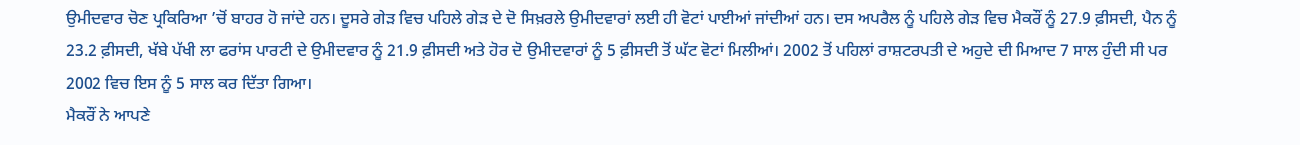ਉਮੀਦਵਾਰ ਚੋਣ ਪ੍ਰਕਿਰਿਆ ’ਚੋਂ ਬਾਹਰ ਹੋ ਜਾਂਦੇ ਹਨ। ਦੂਸਰੇ ਗੇੜ ਵਿਚ ਪਹਿਲੇ ਗੇੜ ਦੇ ਦੋ ਸਿਖ਼ਰਲੇ ਉਮੀਦਵਾਰਾਂ ਲਈ ਹੀ ਵੋਟਾਂ ਪਾਈਆਂ ਜਾਂਦੀਆਂ ਹਨ। ਦਸ ਅਪਰੈਲ ਨੂੰ ਪਹਿਲੇ ਗੇੜ ਵਿਚ ਮੈਕਰੌਂ ਨੂੰ 27.9 ਫ਼ੀਸਦੀ, ਪੈਨ ਨੂੰ 23.2 ਫ਼ੀਸਦੀ, ਖੱਬੇ ਪੱਖੀ ਲਾ ਫਰਾਂਸ ਪਾਰਟੀ ਦੇ ਉਮੀਦਵਾਰ ਨੂੰ 21.9 ਫ਼ੀਸਦੀ ਅਤੇ ਹੋਰ ਦੋ ਉਮੀਦਵਾਰਾਂ ਨੂੰ 5 ਫ਼ੀਸਦੀ ਤੋਂ ਘੱਟ ਵੋਟਾਂ ਮਿਲੀਆਂ। 2002 ਤੋਂ ਪਹਿਲਾਂ ਰਾਸ਼ਟਰਪਤੀ ਦੇ ਅਹੁਦੇ ਦੀ ਮਿਆਦ 7 ਸਾਲ ਹੁੰਦੀ ਸੀ ਪਰ 2002 ਵਿਚ ਇਸ ਨੂੰ 5 ਸਾਲ ਕਰ ਦਿੱਤਾ ਗਿਆ।
ਮੈਕਰੌਂ ਨੇ ਆਪਣੇ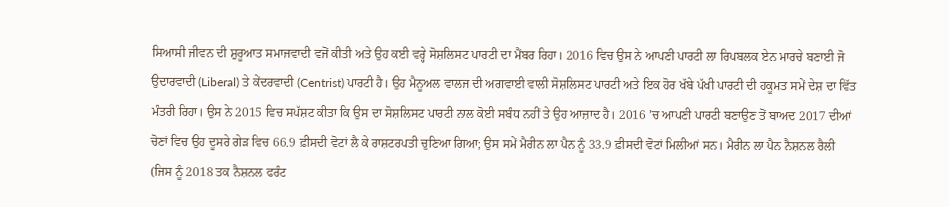ਸਿਆਸੀ ਜੀਵਨ ਦੀ ਸ਼ੁਰੂਆਤ ਸਮਾਜਵਾਦੀ ਵਜੋਂ ਕੀਤੀ ਅਤੇ ਉਹ ਕਈ ਵਰ੍ਹੇ ਸੋਸ਼ਲਿਸਟ ਪਾਰਟੀ ਦਾ ਮੈਂਬਰ ਰਿਹਾ। 2016 ਵਿਚ ਉਸ ਨੇ ਆਪਣੀ ਪਾਰਟੀ ਲਾ ਰਿਪਬਲਕ ਏਨ ਮਾਰਚੇ ਬਣਾਈ ਜੋ ਉਦਾਰਵਾਦੀ (Liberal) ਤੇ ਕੇਂਦਰਵਾਦੀ (Centrist) ਪਾਰਟੀ ਹੈ। ਉਹ ਮੈਨੂਅਲ ਵਾਲਜ ਦੀ ਅਗਵਾਈ ਵਾਲੀ ਸੋਸ਼ਲਿਸਟ ਪਾਰਟੀ ਅਤੇ ਇਕ ਹੋਰ ਖੱਬੇ ਪੱਖੀ ਪਾਰਟੀ ਦੀ ਹਕੂਮਤ ਸਮੇਂ ਦੇਸ਼ ਦਾ ਵਿੱਤ ਮੰਤਰੀ ਰਿਹਾ। ਉਸ ਨੇ 2015 ਵਿਚ ਸਪੱਸ਼ਟ ਕੀਤਾ ਕਿ ਉਸ ਦਾ ਸੋਸ਼ਲਿਸਟ ਪਾਰਟੀ ਨਾਲ ਕੋਈ ਸਬੰਧ ਨਹੀਂ ਤੇ ਉਹ ਆਜ਼ਾਦ ਹੈ। 2016 ’ਚ ਆਪਣੀ ਪਾਰਟੀ ਬਣਾਉਣ ਤੋਂ ਬਾਅਦ 2017 ਦੀਆਂ ਚੋਣਾਂ ਵਿਚ ਉਹ ਦੂਸਰੇ ਗੇੜ ਵਿਚ 66.9 ਫ਼ੀਸਦੀ ਵੋਟਾਂ ਲੈ ਕੇ ਰਾਸ਼ਟਰਪਤੀ ਚੁਣਿਆ ਗਿਆ; ਉਸ ਸਮੇਂ ਮੈਰੀਨ ਲਾ ਪੈਨ ਨੂੰ 33.9 ਫ਼ੀਸਦੀ ਵੋਟਾਂ ਮਿਲੀਆਂ ਸਨ। ਮੈਰੀਨ ਲਾ ਪੈਨ ਨੈਸ਼ਨਲ ਰੈਲੀ (ਜਿਸ ਨੂੰ 2018 ਤਕ ਨੈਸ਼ਨਲ ਫਰੰਟ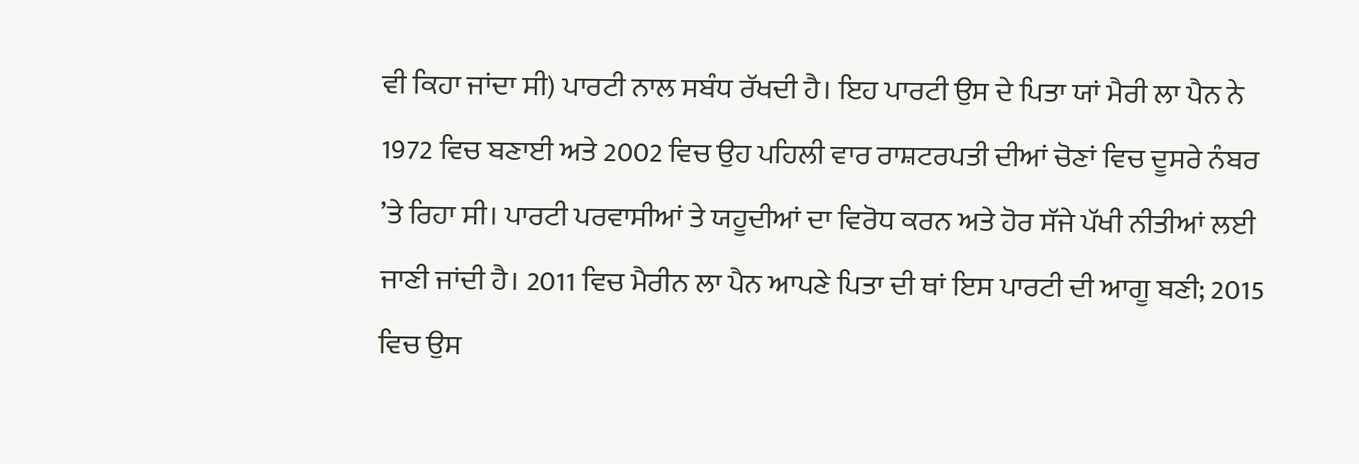ਵੀ ਕਿਹਾ ਜਾਂਦਾ ਸੀ) ਪਾਰਟੀ ਨਾਲ ਸਬੰਧ ਰੱਖਦੀ ਹੈ। ਇਹ ਪਾਰਟੀ ਉਸ ਦੇ ਪਿਤਾ ਯਾਂ ਮੈਰੀ ਲਾ ਪੈਨ ਨੇ 1972 ਵਿਚ ਬਣਾਈ ਅਤੇ 2002 ਵਿਚ ਉਹ ਪਹਿਲੀ ਵਾਰ ਰਾਸ਼ਟਰਪਤੀ ਦੀਆਂ ਚੋਣਾਂ ਵਿਚ ਦੂਸਰੇ ਨੰਬਰ ’ਤੇ ਰਿਹਾ ਸੀ। ਪਾਰਟੀ ਪਰਵਾਸੀਆਂ ਤੇ ਯਹੂਦੀਆਂ ਦਾ ਵਿਰੋਧ ਕਰਨ ਅਤੇ ਹੋਰ ਸੱਜੇ ਪੱਖੀ ਨੀਤੀਆਂ ਲਈ ਜਾਣੀ ਜਾਂਦੀ ਹੈ। 2011 ਵਿਚ ਮੈਰੀਨ ਲਾ ਪੈਨ ਆਪਣੇ ਪਿਤਾ ਦੀ ਥਾਂ ਇਸ ਪਾਰਟੀ ਦੀ ਆਗੂ ਬਣੀ; 2015 ਵਿਚ ਉਸ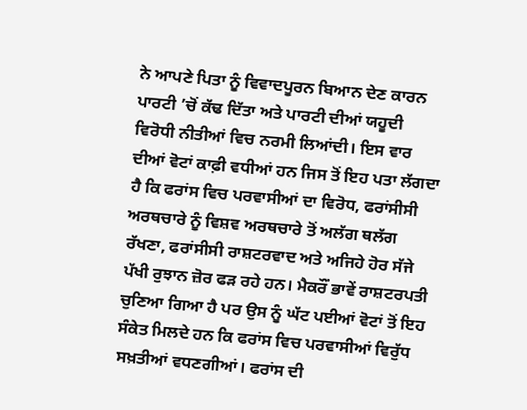ਨੇ ਆਪਣੇ ਪਿਤਾ ਨੂੰ ਵਿਵਾਦਪੂਰਨ ਬਿਆਨ ਦੇਣ ਕਾਰਨ ਪਾਰਟੀ ’ਚੋਂ ਕੱਢ ਦਿੱਤਾ ਅਤੇ ਪਾਰਟੀ ਦੀਆਂ ਯਹੂਦੀ ਵਿਰੋਧੀ ਨੀਤੀਆਂ ਵਿਚ ਨਰਮੀ ਲਿਆਂਦੀ। ਇਸ ਵਾਰ ਦੀਆਂ ਵੋਟਾਂ ਕਾਫ਼ੀ ਵਧੀਆਂ ਹਨ ਜਿਸ ਤੋਂ ਇਹ ਪਤਾ ਲੱਗਦਾ ਹੈ ਕਿ ਫਰਾਂਸ ਵਿਚ ਪਰਵਾਸੀਆਂ ਦਾ ਵਿਰੋਧ, ਫਰਾਂਸੀਸੀ ਅਰਥਚਾਰੇ ਨੂੰ ਵਿਸ਼ਵ ਅਰਥਚਾਰੇ ਤੋਂ ਅਲੱਗ ਥਲੱਗ ਰੱਖਣਾ, ਫਰਾਂਸੀਸੀ ਰਾਸ਼ਟਰਵਾਦ ਅਤੇ ਅਜਿਹੇ ਹੋਰ ਸੱਜੇ ਪੱਖੀ ਰੁਝਾਨ ਜ਼ੋਰ ਫੜ ਰਹੇ ਹਨ। ਮੈਕਰੌਂ ਭਾਵੇਂ ਰਾਸ਼ਟਰਪਤੀ ਚੁਣਿਆ ਗਿਆ ਹੈ ਪਰ ਉਸ ਨੂੰ ਘੱਟ ਪਈਆਂ ਵੋਟਾਂ ਤੋਂ ਇਹ ਸੰਕੇਤ ਮਿਲਦੇ ਹਨ ਕਿ ਫਰਾਂਸ ਵਿਚ ਪਰਵਾਸੀਆਂ ਵਿਰੁੱਧ ਸਖ਼ਤੀਆਂ ਵਧਣਗੀਆਂ। ਫਰਾਂਸ ਦੀ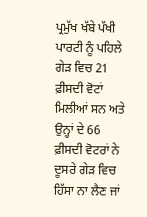ਪ੍ਰਮੁੱਖ ਖੱਬੇ ਪੱਖੀ ਪਾਰਟੀ ਨੂੰ ਪਹਿਲੇ ਗੇੜ ਵਿਚ 21 ਫ਼ੀਸਦੀ ਵੋਟਾਂ ਮਿਲੀਆਂ ਸਨ ਅਤੇ ਉਨ੍ਹਾਂ ਦੇ 66 ਫ਼ੀਸਦੀ ਵੋਟਰਾਂ ਨੇ ਦੂਸਰੇ ਗੇੜ ਵਿਚ ਹਿੱਸਾ ਨਾ ਲੈਣ ਜਾਂ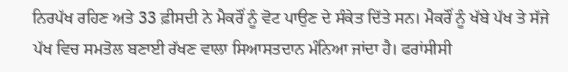ਨਿਰਪੱਖ ਰਹਿਣ ਅਤੇ 33 ਫ਼ੀਸਦੀ ਨੇ ਮੈਕਰੌਂ ਨੂੰ ਵੋਟ ਪਾਉਣ ਦੇ ਸੰਕੇਤ ਦਿੱਤੇ ਸਨ। ਮੈਕਰੌਂ ਨੂੰ ਖੱਬੇ ਪੱਖ ਤੇ ਸੱਜੇ ਪੱਖ ਵਿਚ ਸਮਤੋਲ ਬਣਾਈ ਰੱਖਣ ਵਾਲਾ ਸਿਆਸਤਦਾਨ ਮੰਨਿਆ ਜਾਂਦਾ ਹੈ। ਫਰਾਂਸੀਸੀ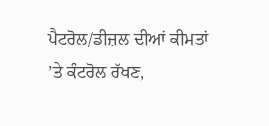ਪੈਟਰੋਲ/ਡੀਜ਼ਲ ਦੀਆਂ ਕੀਮਤਾਂ ’ਤੇ ਕੰਟਰੋਲ ਰੱਖਣ,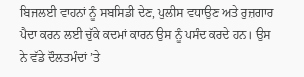ਬਿਜਲਈ ਵਾਹਨਾਂ ਨੂੰ ਸਬਸਿਡੀ ਦੇਣ, ਪੁਲੀਸ ਵਧਾਉਣ ਅਤੇ ਰੁਜ਼ਗਾਰ ਪੈਦਾ ਕਰਨ ਲਈ ਚੁੱਕੇ ਕਦਮਾਂ ਕਾਰਨ ਉਸ ਨੂੰ ਪਸੰਦ ਕਰਦੇ ਹਨ। ਉਸ ਨੇ ਵੱਡੇ ਦੌਲਤਮੰਦਾਂ ’ਤੇ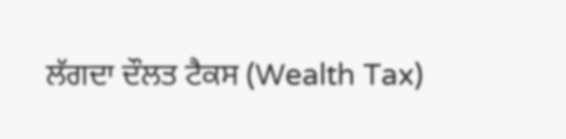ਲੱਗਦਾ ਦੌਲਤ ਟੈਕਸ (Wealth Tax)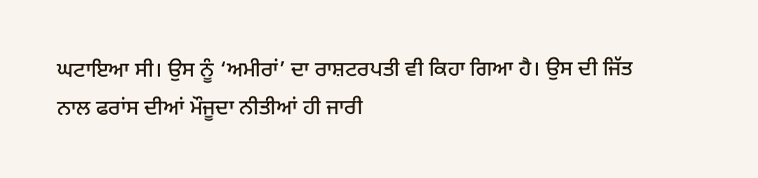ਘਟਾਇਆ ਸੀ। ਉਸ ਨੂੰ ‘ਅਮੀਰਾਂ’ ਦਾ ਰਾਸ਼ਟਰਪਤੀ ਵੀ ਕਿਹਾ ਗਿਆ ਹੈ। ਉਸ ਦੀ ਜਿੱਤ ਨਾਲ ਫਰਾਂਸ ਦੀਆਂ ਮੌਜੂਦਾ ਨੀਤੀਆਂ ਹੀ ਜਾਰੀ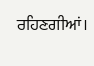ਰਹਿਣਗੀਆਂ।